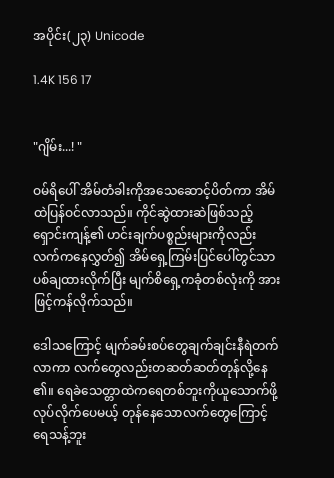အပိုင်း(၂၃) Unicode

1.4K 156 17


"ဂျိမ်း...! "

ဝမ်ရိပေါ် အိမ်တံခါးကိုအသေဆောင့်ပိတ်ကာ အိမ်ထဲပြန်ဝင်လာသည်။ ကိုင်ဆွဲထားဆဲဖြစ်သည့် ရှောင်းကျန့်၏ ဟင်းချက်ပစ္စည်းများကိုလည်း လက်ကနေလွှတ်၍ အိမ်ရှေ့ကြမ်းပြင်ပေါ်တွင်သာပစ်ချထားလိုက်ပြီး မျက်စိရှေ့ကခုံတစ်လုံးကို အားဖြင့်ကန်လိုက်သည်။

ဒေါသကြောင့် မျက်ခမ်းစပ်တွေချက်ချင်းနီရဲတက်လာကာ လက်တွေလည်းတဆတ်ဆတ်တုန်လို့နေ၏။ ရေခဲသေတ္တာထဲကရေတစ်ဘူးကိုယူသောက်ဖို့လုပ်လိုက်ပေမယ့် တုန်နေသောလက်တွေကြောင့် ရေသန့်ဘူး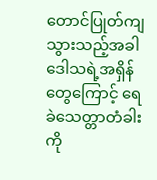တောင်ပြုတ်ကျသွားသည့်အခါ ဒေါသရဲ့အရှိန်တွေကြောင့် ရေခဲသေတ္တာတံခါးကို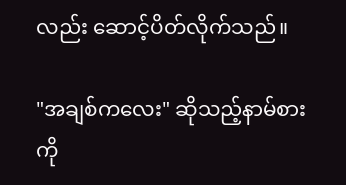လည်း ဆောင့်ပိတ်လိုက်သည်။

"အချစ်ကလေး" ဆိုသည့်နာမ်စားကို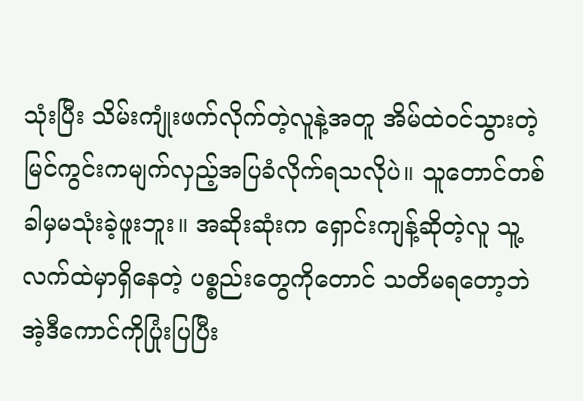သုံးပြီး သိမ်းကျုံးဖက်လိုက်တဲ့လူနဲ့အတူ အိမ်ထဲဝင်သွားတဲ့မြင်ကွင်းကမျက်လှည့်အပြခံလိုက်ရသလိုပဲ။ သူတောင်တစ်ခါမှမသုံးခဲ့ဖူးဘူး။ အဆိုးဆုံးက ရှောင်းကျန့်ဆိုတဲ့လူ သူ့လက်ထဲမှာရှိနေတဲ့ ပစ္စည်းတွေကိုတောင် သတိမရတော့ဘဲ အဲ့ဒီကောင်ကိုပြုံးပြပြီး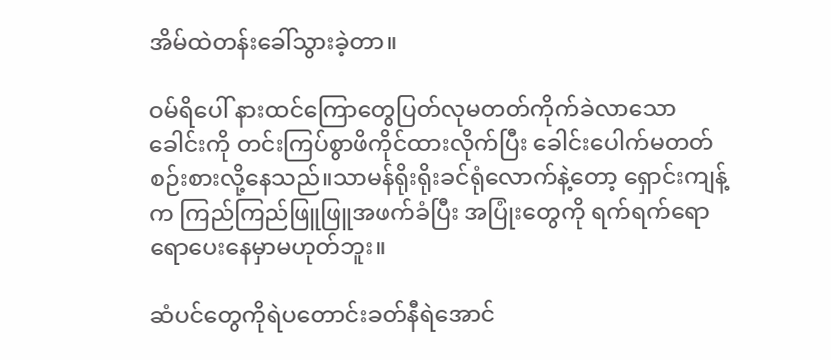အိမ်ထဲတန်းခေါ်သွားခဲ့တာ။

ဝမ်ရိပေါ် နားထင်ကြောတွေပြတ်လုမတတ်ကိုက်ခဲလာသော ခေါင်းကို တင်းကြပ်စွာဖိကိုင်ထားလိုက်ပြီး ခေါင်းပေါက်မတတ်စဉ်းစားလို့နေသည်။သာမန်ရိုးရိုးခင်ရုံလောက်နဲ့တော့ ရှောင်းကျန့်က ကြည်ကြည်ဖြူဖြူအဖက်ခံပြီး အပြုံးတွေကို ရက်ရက်ရောရောပေးနေမှာမဟုတ်ဘူး။

ဆံပင်တွေကိုရဲပတောင်းခတ်နီရဲအောင်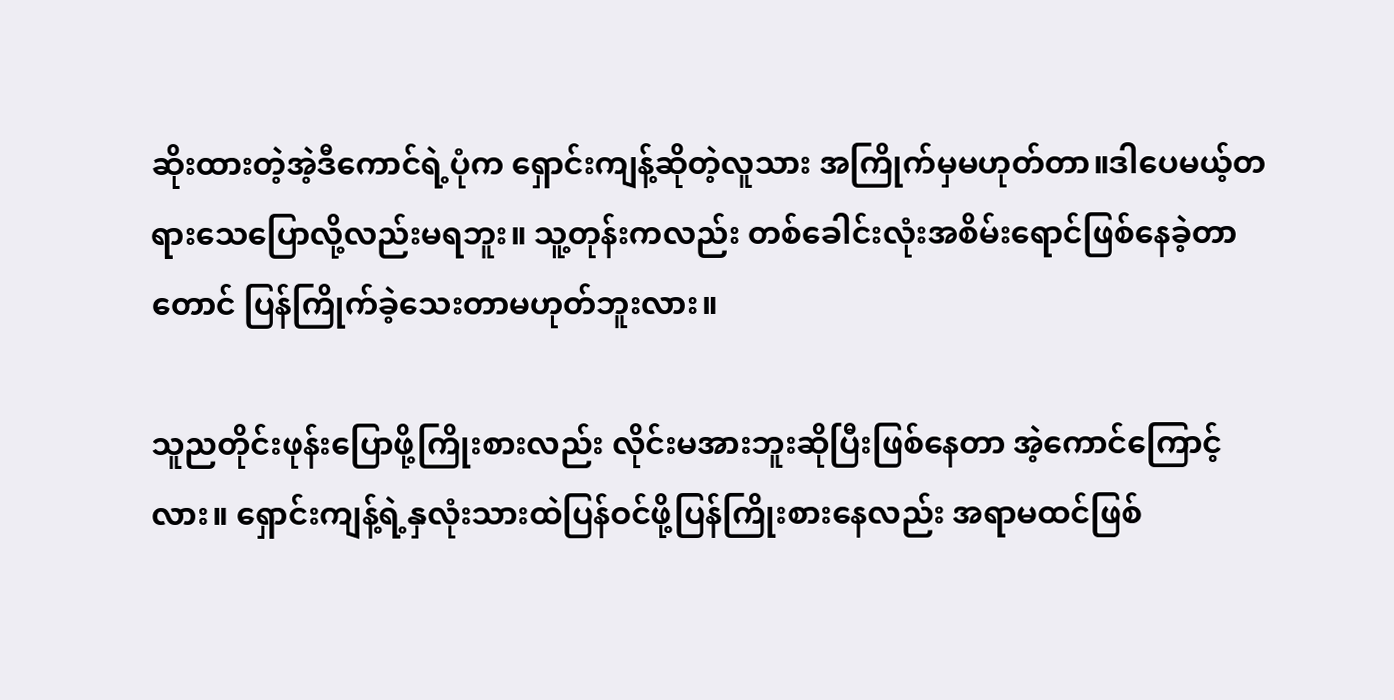ဆိုးထားတဲ့အဲ့ဒီကောင်ရဲ့ပုံက ရှောင်းကျန့်ဆိုတဲ့လူသား အကြိုက်မှမဟုတ်တာ။ဒါပေမယ့်တရားသေပြောလို့လည်းမရဘူး။ သူ့တုန်းကလည်း တစ်ခေါင်းလုံးအစိမ်းရောင်ဖြစ်နေခဲ့တာတောင် ပြန်ကြိုက်ခဲ့သေးတာမဟုတ်ဘူးလား။

သူညတိုင်းဖုန်းပြောဖို့ကြိုးစားလည်း လိုင်းမအားဘူးဆိုပြီးဖြစ်နေတာ အဲ့ကောင်ကြောင့်လား။ ရှောင်းကျန့်ရဲ့နှလုံးသားထဲပြန်ဝင်ဖို့ပြန်ကြိုးစားနေလည်း အရာမထင်ဖြစ်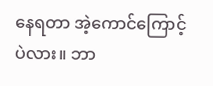နေရတာ အဲ့ကောင်ကြောင့်ပဲလား။ ဘာ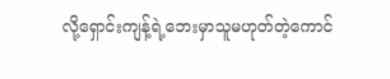လို့ရှောင်းကျန့်ရဲ့ဘေးမှာသူမဟုတ်တဲ့ကောင်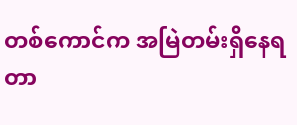တစ်ကောင်က အမြဲတမ်းရှိနေရတာ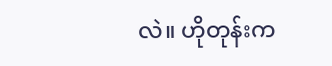လဲ။ ဟိုတုန်းက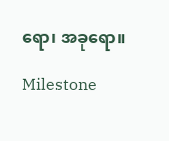ရော၊ အခုရော။

Milestone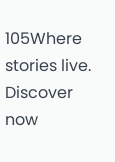105Where stories live. Discover now